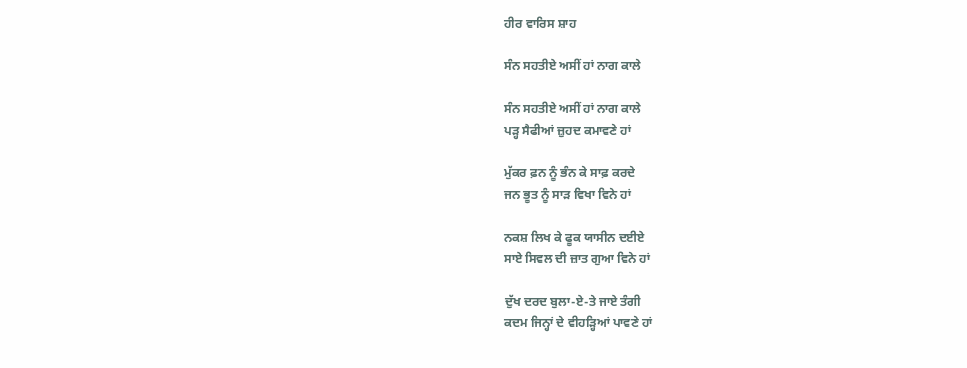ਹੀਰ ਵਾਰਿਸ ਸ਼ਾਹ

ਸੰਨ ਸਹਤੀਏ ਅਸੀਂ ਹਾਂ ਨਾਗ ਕਾਲੇ

ਸੰਨ ਸਹਤੀਏ ਅਸੀਂ ਹਾਂ ਨਾਗ ਕਾਲੇ
ਪੜ੍ਹ ਸੈਫੀਆਂ ਜ਼ੁਹਦ ਕਮਾਵਣੇ ਹਾਂ

ਮੁੱਕਰ ਫ਼ਨ ਨੂੰ ਭੰਨ ਕੇ ਸਾਫ਼ ਕਰਦੇ
ਜਨ ਭੂਤ ਨੂੰ ਸਾੜ ਵਿਖਾ ਵਿਨੇ ਹਾਂ

ਨਕਸ਼ ਲਿਖ ਕੇ ਫੂਕ ਯਾਸੀਨ ਦਈਏ
ਸਾਏ ਸਿਵਲ ਦੀ ਜ਼ਾਤ ਗੁਆ ਵਿਨੇ ਹਾਂ

ਦੁੱਖ ਦਰਦ ਬੁਲਾ-ਏ-ਤੇ ਜਾਏ ਤੰਗੀ
ਕਦਮ ਜਿਨ੍ਹਾਂ ਦੇ ਵੀਹੜ੍ਹਿਆਂ ਪਾਵਣੇ ਹਾਂ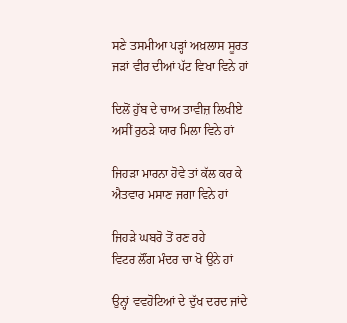ਸਣੇ ਤਸਮੀਆ ਪੜ੍ਹਾਂ ਅਖ਼ਲਾਸ ਸੂਰਤ
ਜੜਾਂ ਵੀਰ ਦੀਆਂ ਪੱਟ ਵਿਖਾ ਵਿਨੇ ਹਾਂ

ਦਿਲੋਂ ਹੁੱਬ ਦੇ ਚਾਅ ਤਾਵੀਜ਼ ਲਿਖੀਏ
ਅਸੀਂ ਰੁਠੜੇ ਯਾਰ ਮਿਲਾ ਵਿਨੇ ਹਾਂ

ਜਿਹੜਾ ਮਾਰਨਾ ਹੋਵੇ ਤਾਂ ਕੱਲ ਕਰ ਕੇ
ਐਤਵਾਰ ਮਸਾਣ ਜਗਾ ਵਿਨੇ ਹਾਂ

ਜਿਹੜੇ ਘਬਰੋ ਤੋਂ ਰਣ ਰਹੇ
ਵਿਟਰ ਲੌਂਗ ਮੰਦਰ ਚਾ ਖੋ ਉਨੇ ਹਾਂ

ਉਨ੍ਹਾਂ ਵਵਹੋਟਿਆਂ ਦੇ ਦੁੱਖ ਦਰਦ ਜਾਂਦੇ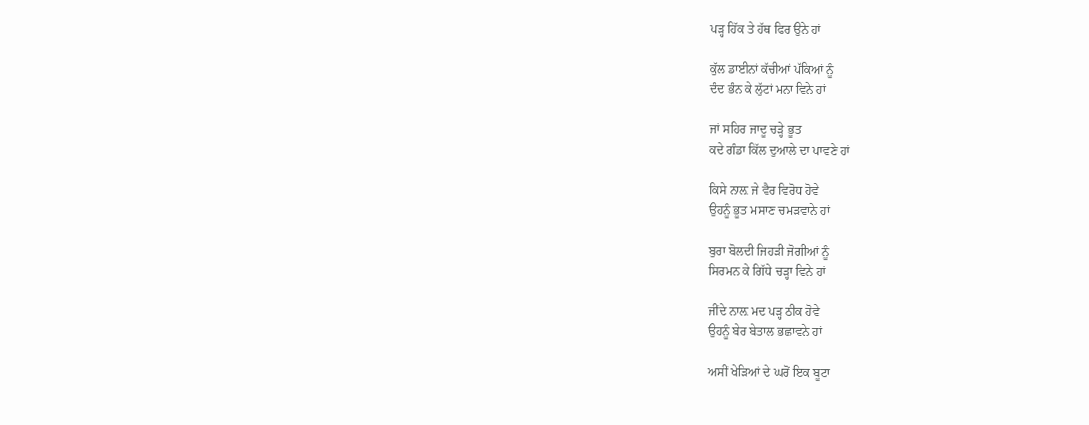ਪੜ੍ਹ ਹਿੱਕ ਤੇ ਹੱਥ ਫਿਰ ਉਨੇ ਹਾਂ

ਕੁੱਲ ਡਾਈਨਾਂ ਕੱਚੀਆਂ ਪੱਕਿਆਂ ਨੂੰ
ਦੰਦ ਭੰਨ ਕੇ ਲੁੱਟਾਂ ਮਨਾ ਵਿਨੇ ਹਾਂ

ਜਾਂ ਸਹਿਰ ਜਾਦੂ ਚੜ੍ਹੇ ਭੂਤ
ਕਦੇ ਗੰਡਾ ਕਿੱਲ ਦੁਆਲੇ ਦਾ ਪਾਵਣੇ ਹਾਂ

ਕਿਸੇ ਨਾਲ਼ ਜੇ ਵੈਰ ਵਿਰੋਧ ਹੋਵੇ
ਉਹਨੂੰ ਭੂਤ ਮਸਾਣ ਚਮੜਵਾਨੇ ਹਾਂ

ਬੁਰਾ ਬੋਲਦੀ ਜਿਹੜੀ ਜੋਗੀਆਂ ਨੂੰ
ਸਿਰਮਨ ਕੇ ਗਿੱਧੇ ਚੜ੍ਹਾ ਵਿਨੇ ਹਾਂ

ਜੀਂਦੇ ਨਾਲ਼ ਮਦ ਪੜ੍ਹ ਠੀਕ ਹੋਵੇ
ਉਹਨੂੰ ਬੇਰ ਬੇਤਾਲ ਭਛਾਵਨੇ ਹਾਂ

ਅਸੀਂ ਖੇੜਿਆਂ ਦੇ ਘਰੋਂ ਇਕ ਬੂਟਾ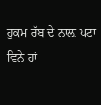ਹੁਕਮ ਰੱਬ ਦੇ ਨਾਲ਼ ਪਟਾ ਵਿਨੇ ਹਾਂ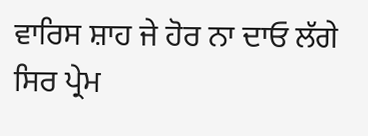ਵਾਰਿਸ ਸ਼ਾਹ ਜੇ ਹੋਰ ਨਾ ਦਾਓ ਲੱਗੇ
ਸਿਰ ਪ੍ਰੇਮ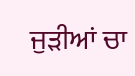ਜੁੜੀਆਂ ਚਾ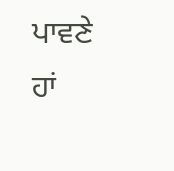ਪਾਵਣੇ ਹਾਂ